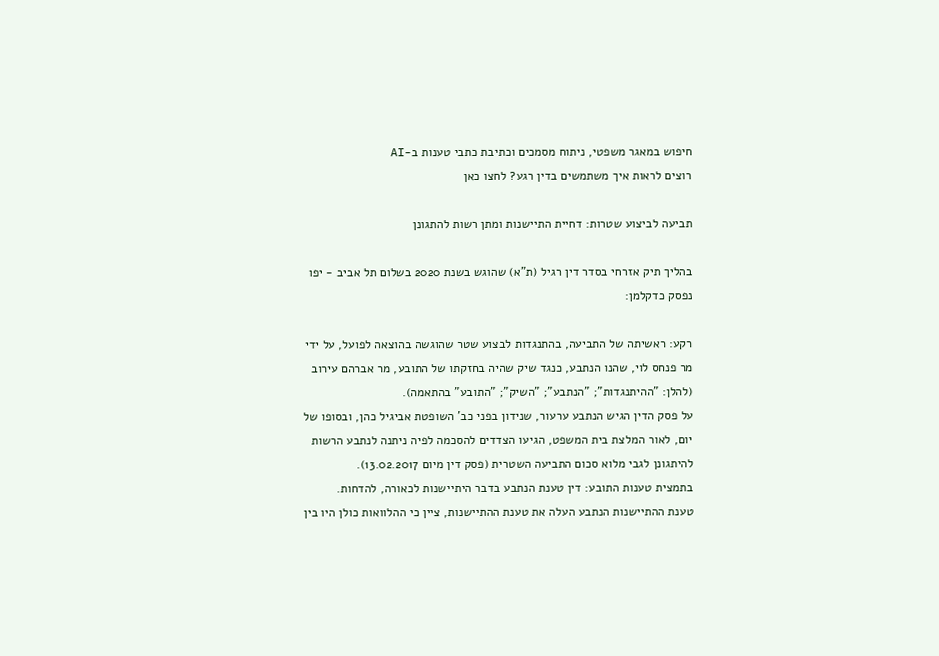חיפוש במאגר משפטי, ניתוח מסמכים וכתיבת כתבי טענות ב-AI
רוצים לראות איך משתמשים בדין רגע? לחצו כאן

תביעה לביצוע שטרות: דחיית התיישנות ומתן רשות להתגונן

בהליך תיק אזרחי בסדר דין רגיל (ת"א) שהוגש בשנת 2020 בשלום תל אביב - יפו נפסק כדקלמן:

רקע: ראשיתה של התביעה, בהתנגדות לבצוע שטר שהוגשה בהוצאה לפועל, על ידי מר פנחס לוי, שהנו הנתבע, כנגד שיק שהיה בחזקתו של התובע, מר אברהם עירוב (להלן: "ההיתנגדות"; "הנתבע"; "השיק"; "התובע" בהתאמה).
על פסק הדין הגיש הנתבע ערעור, שנידון בפני כב' השופטת אביגיל כהן, ובסופו של יום, לאור המלצת בית המשפט, הגיעו הצדדים להסכמה לפיה ניתנה לנתבע הרשות להיתגונן לגבי מלוא סכום התביעה השטרית (פסק דין מיום 13.02.2017).
בתמצית טענות התובע: דין טענת הנתבע בדבר היתיישנות לכאורה, להדחות.
טענת ההתיישנות הנתבע העלה את טענת ההתיישנות, ציין כי ההלוואות כולן היו בין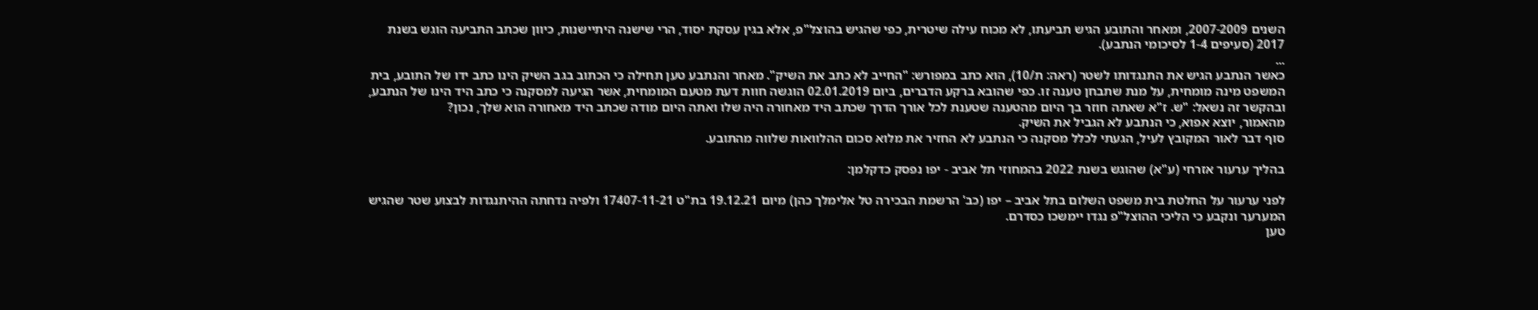השנים 2007-2009, ומאחר והתובע הגיש תביעתו, לא מכוח עילה שיטרית, כפי שהגיש בהוצל"פ, אלא בגין עסקת יסוד, הרי שישנה היתיישנות, כיוון שכתב התביעה הוגש בשנת 2017 (סעיפים 1-4 לסיכומי הנתבע).
...
כאשר הנתבע הגיש את התנגדותו לשטר (ראה: ת/10), הוא כתב במפורש: "החייב לא כתב את השיק". מאחר והנתבע טען תחילה כי הכתוב בגב השיק הינו כתב ידו של התובע, בית המשפט מינה מומחית, על מנת שתבחן טענה זו. כפי שהובא ברקע הדברים, ביום 02.01.2019 הוגשה חוות דעת מטעם המומחית, אשר הגיעה למסקנה כי כתב היד הינו של הנתבע, ובהקשר זה נשאל: "ש. ז"א שאתה חוזר בך היום מהטענה שטענת לכל אורך הדרך שכתב היד מאחורה היה שלו ואתה היום מודה שכתב היד מאחורה הוא שלך, נכון?
מהאמור, יוצא אפוא, כי הנתבע לא הגביל את השיק.
סוף דבר לאור המקובץ לעיל, הגעתי לכלל מסקנה כי הנתבע לא החזיר את מלוא סכום ההלוואות שלווה מהתובע.

בהליך ערעור אזרחי (ע"א) שהוגש בשנת 2022 בהמחוזי תל אביב - יפו נפסק כדקלמן:

לפני ערעור על החלטת בית משפט השלום בתל אביב – יפו (כב' הרשמת הבכירה טל אלימלך כהן) מיום 19.12.21 בת"ט 17407-11-21 ולפיה נדחתה ההיתנגדות לבצוע שטר שהגיש המערער ונקבע כי הליכי ההוצל"פ נגדו יימשכו כסדרם.
טען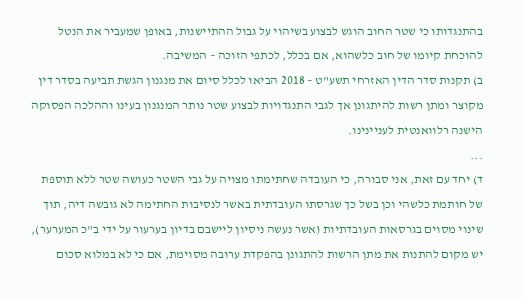בהתנגדותו כי שטר החוב הוגש לבצוע בשיהוי על גבול ההתיישנות, באופן שמעביר את הנטל להוכחת קיומו של חוב כלשהוא, אם בכלל, לכתפי הזוכה – המשיבה.
ב) תקנות סדר הדין האזרחי תשע"ט – 2018 הביאו לכלל סיום את מנגנון הגשת תביעה בסדר דין מקוצר ומתן רשות להיתגונן אך לגבי התנגדויות לבצוע שטר נותר המנגנון בעינו וההלכה הפסוקה הישנה רלוואנטית לעניינינו.
...
ד) יחד עם זאת, אני סבורה, כי העובדה שחתימתו מצויה על גבי השטר כעושה שטר ללא תוספת של חותמת כלשהי וכן בשל כך שגרסתו העובדתית באשר לנסיבות החתימה לא גובשה דיה, תוך שינוי מסוים בגרסאות העובדתיות (אשר נעשה ניסיון ליישבם בדיון בערעור על ידי ב"כ המערער), יש מקום להתנות את מתן הרשות להתגונן בהפקדת ערובה מסוימת, אם כי לא במלוא סכום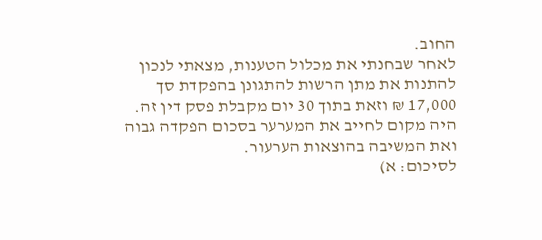החוב.
לאחר שבחנתי את מכלול הטענות, מצאתי לנכון להתנות את מתן הרשות להתגונן בהפקדת סך 17,000 ₪ וזאת בתוך 30 יום מקבלת פסק דין זה. היה מקום לחייב את המערער בסכום הפקדה גבוה ואת המשיבה בהוצאות הערעור.
לסיכום: א)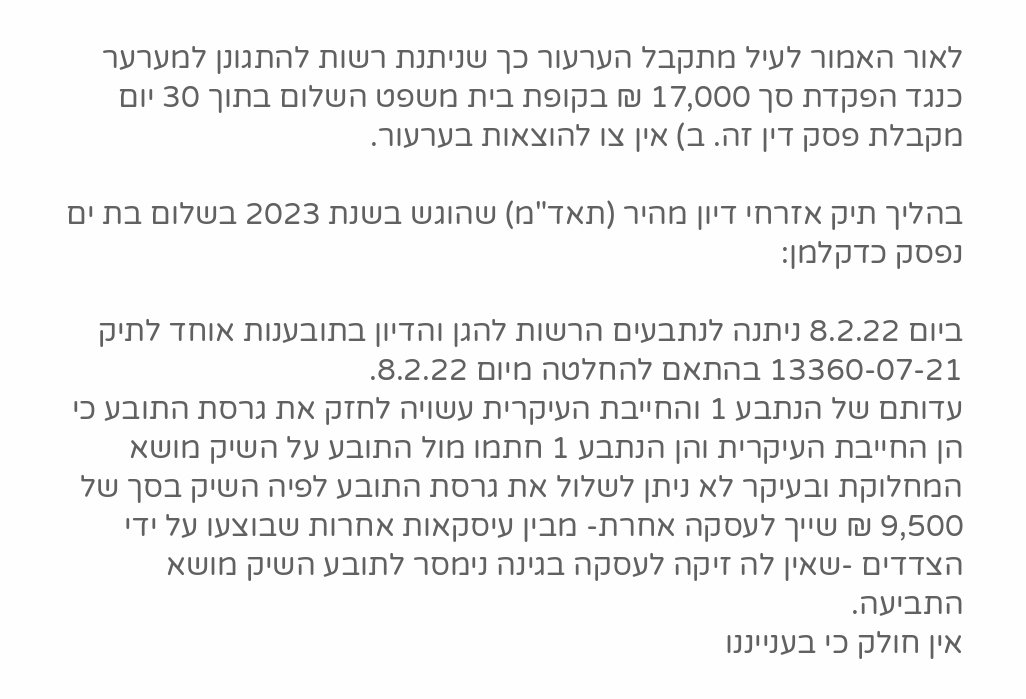לאור האמור לעיל מתקבל הערעור כך שניתנת רשות להתגונן למערער כנגד הפקדת סך 17,000 ₪ בקופת בית משפט השלום בתוך 30 יום מקבלת פסק דין זה. ב) אין צו להוצאות בערעור.

בהליך תיק אזרחי דיון מהיר (תאד"מ) שהוגש בשנת 2023 בשלום בת ים נפסק כדקלמן:

ביום 8.2.22 ניתנה לנתבעים הרשות להגן והדיון בתובענות אוחד לתיק 13360-07-21 בהתאם להחלטה מיום 8.2.22.
עדותם של הנתבע 1 והחייבת העיקרית עשויה לחזק את גרסת התובע כי הן החייבת העיקרית והן הנתבע 1 חתמו מול התובע על השיק מושא המחלוקת ובעיקר לא ניתן לשלול את גרסת התובע לפיה השיק בסך של 9,500 ₪ שייך לעסקה אחרת- מבין עיסקאות אחרות שבוצעו על ידי הצדדים -שאין לה זיקה לעסקה בגינה נימסר לתובע השיק מושא התביעה.
אין חולק כי בענייננו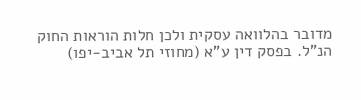מדובר בהלוואה עסקית ולכן חלות הוראות החוק הנ"ל. בפסק דין ע"א (מחוזי תל אביב-יפו)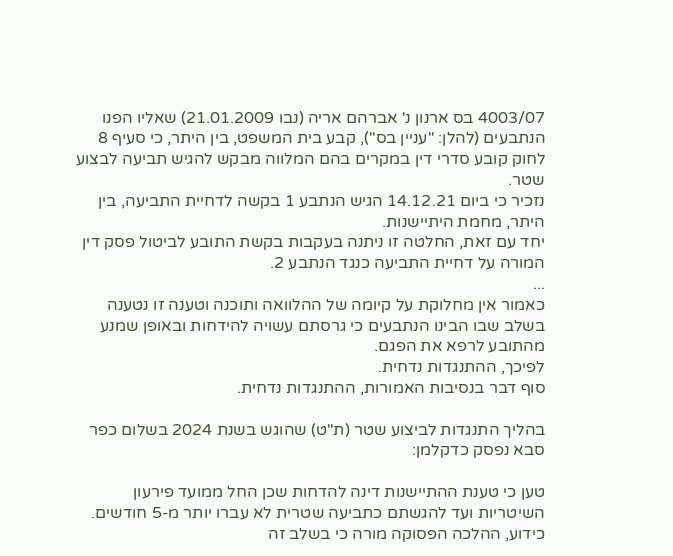4003/07 בס ארנון נ' אברהם אריה (נבו 21.01.2009) שאליו הפנו הנתבעים (להלן: "עניין בס"), קבע בית המשפט, בין היתר, כי סעיף 8 לחוק קובע סדרי דין במקרים בהם המלווה מבקש להגיש תביעה לבצוע שטר.
נזכיר כי ביום 14.12.21 הגיש הנתבע 1 בקשה לדחיית התביעה, בין היתר, מחמת היתיישנות.
יחד עם זאת, החלטה זו ניתנה בעקבות בקשת התובע לביטול פסק דין המורה על דחיית התביעה כנגד הנתבע 2.
...
כאמור אין מחלוקת על קיומה של ההלוואה ותוכנה וטענה זו נטענה בשלב שבו הבינו הנתבעים כי גרסתם עשויה להידחות ובאופן שמנע מהתובע לרפא את הפגם.
לפיכך, ההתנגדות נדחית.
סוף דבר בנסיבות האמורות, ההתנגדות נדחית.

בהליך התנגדות לביצוע שטר (ת"ט) שהוגש בשנת 2024 בשלום כפר סבא נפסק כדקלמן:

טען כי טענת ההתיישנות דינה להדחות שכן החל ממועד פירעון השיטריות ועד להגשתם כתביעה שטרית לא עברו יותר מ-5 חודשים.
כידוע, ההלכה הפסוקה מורה כי בשלב זה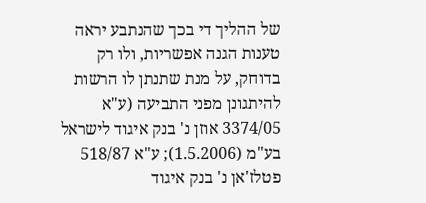של ההליך די בכך שהנתבע יראה טענות הגנה אפשריות, ולו רק בדוחק, על מנת שתנתן לו הרשות להיתגונן מפני התביעה (ע"א 3374/05 אוזן נ' בנק איגוד לישראל בע"מ (1.5.2006); ע"א 518/87 פטלז'אן נ' בנק איגוד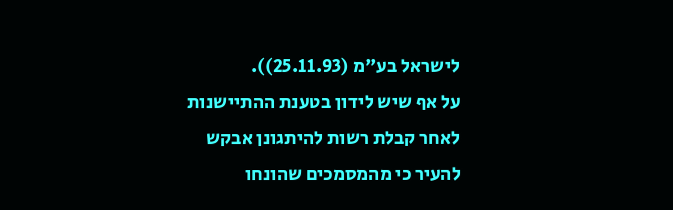לישראל בע"מ (25.11.93)).
על אף שיש לידון בטענת ההתיישנות לאחר קבלת רשות להיתגונן אבקש להעיר כי מהמסמכים שהונחו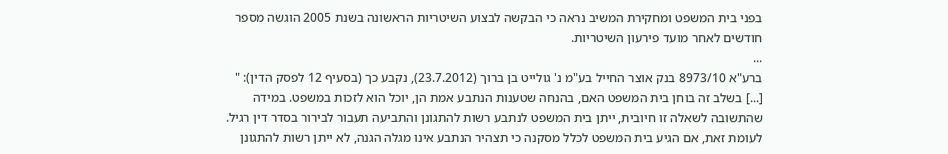בפני בית המשפט ומחקירת המשיב נראה כי הבקשה לבצוע השיטריות הראשונה בשנת 2005 הוגשה מספר חודשים לאחר מועד פירעון השיטריות.
...
ברע"א 8973/10 בנק אוצר החייל בע"מ נ' גולייט בן ברוך (23.7.2012), נקבע כך (בסעיף 12 לפסק הדין): " [...] בשלב זה בוחן בית המשפט האם, בהנחה שטענות הנתבע אמת הן, יוכל הוא לזכות במשפט. במידה שהתשובה לשאלה זו חיובית, ייתן בית המשפט לנתבע רשות להתגונן והתביעה תעבור לבירור בסדר דין רגיל. לעומת זאת, אם הגיע בית המשפט לכלל מסקנה כי תצהיר הנתבע אינו מגלה הגנה, לא ייתן רשות להתגונן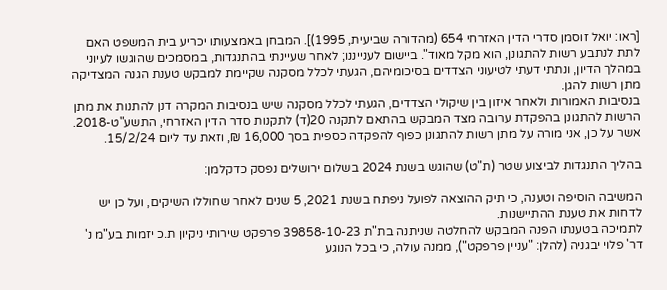[ראו: יואל זוסמן סדרי הדין האזרחי 654 (מהדורה שביעית, 1995)]. המבחן באמצעותו יכריע בית המשפט האם לתת לנתבע רשות להתגונן, הוא מקל מאוד". ביישום לענייננו; לאחר שעיינתי בהתנגדות, במסמכים שהוגשו לעיוני במהלך הדיון, ונתתי דעתי לטיעוני הצדדים בסיכומיהם, הגעתי לכלל מסקנה שקיימת למבקש טענת הגנה המצדיקה מתן רשות להגן.
בנסיבות האמורות ולאחר איזון בין שיקולי הצדדים, הגעתי לכלל מסקנה שיש בנסיבות המקרה דנן להתנות את מתן הרשות להתגונן בהפקדת ערובה מצד המבקש בהתאם לתקנה 20(ד) לתקנות סדר הדין האזרחי, התשע"ט-2018.
אשר על כן, אני מורה על מתן רשות להתגונן כפוף להפקדה כספית בסך 16,000 ₪, וזאת עד ליום 15/2/24.

בהליך התנגדות לביצוע שטר (ת"ט) שהוגש בשנת 2024 בשלום ירושלים נפסק כדקלמן:

המשיבה הוסיפה וטענה, כי תיק ההוצאה לפועל ניפתח בשנת 2021, 5 שנים לאחר שחוללו השיקים, ועל כן יש לדחות את טענת ההתיישנות.
לתמיכה בטענתו הפנה המבקש להחלטה שניתנה בת"ת 39858-10-23 פרפקט שירותי ניקיון ת.כ יזמות בע"מ נ' דר' פלוי יבגניה (להלן: "עניין פרפקט"), ממנה עולה, כי בכל הנוגע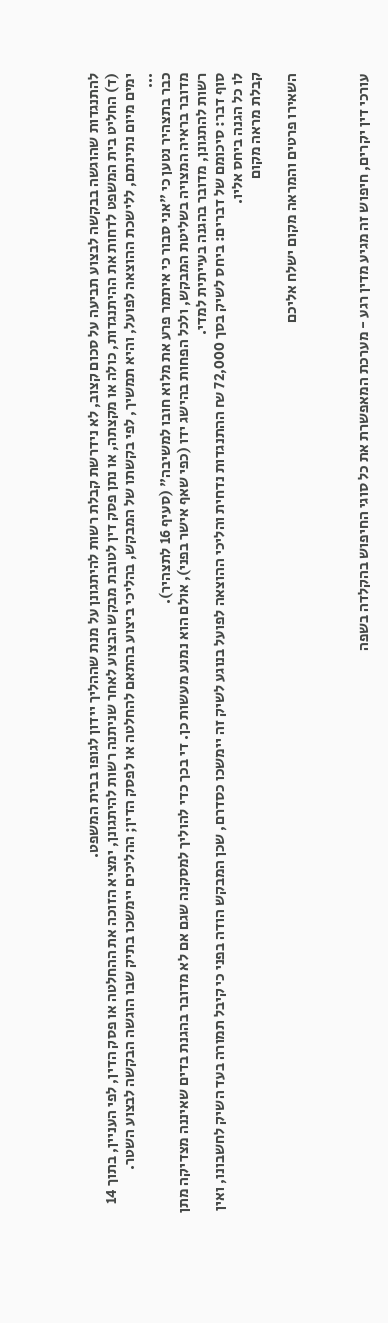להתנגדות שהוגשה בבקשה לבצוע תביעה על סכום קצוב, לא נידרשת קבלת רשות להיתגונן על מנת שההליך יידון לגופו בבית המשפט.
(ד) החליט בית המשפט לדחות את ההיתנגדות, כולה או מקצתה, או נתן פסק דין לטובת מבקש הבצוע לאחר שניתנה רשות להיתגונן, ימציא הזוכה את ההחלטה או פסק הדין, לפי העניין, בתוך 14 ימים מיום נתינתם, ללישכת ההוצאה לפועל, והיא תמשיך, לפי בקשתו של המבקש, בהליכי ביצוע בהתאם להחלטה או לפסק הדין; ההליכים יימשכו בתיק שבו הוגשה הבקשה לבצוע השטר.
...
כבר בתצהיר נטען כי "אני סבור כי איתמר פרע את מלוא חובו למשיבה" (סעיף 16 לתצהיר).
מדובר בראיה המצויה בשליטת המבקש, ולכל הפחות בהישג ידו (כפי שאף אישר בפני), אולם הוא נמנע מעשות כן. די בכך כדי להוליך למסקנה שגם אם לא מדובר בהגנת בדים שאיננה מצדיקה מתן רשות להתגונן, מדובר בהגנה בעייתית למדי.
סוף דבר: סיכומם של דברים: ביחס לשיק בסך 72,000 ₪ ההתנגדות נדחית והליכי ההוצאה לפועל בנוגע לשיק זה יימשכו כסדרם, שכן המבקש הודה בפני כי קיבל תמורה בעד השיק לחשבונו, ואין לו כל הגנה ביחס אליו.
קבלת מראה מקום

השאירו פרטים והמראה מקום ישלח אליכם



עורכי דין יקרים, חיפוש זה מגיע מדין רגע - מערכת המאפשרת את כל סוגי החיפוש בהקלדה בשפה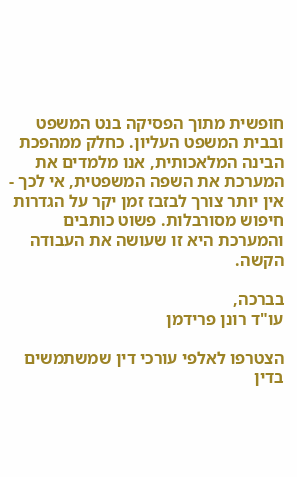חופשית מתוך הפסיקה בנט המשפט ובבית המשפט העליון. כחלק ממהפכת הבינה המלאכותית, אנו מלמדים את המערכת את השפה המשפטית, אי לכך - אין יותר צורך לבזבז זמן יקר על הגדרות חיפוש מסורבלות. פשוט כותבים והמערכת היא זו שעושה את העבודה הקשה.

בברכה,
עו"ד רונן פרידמן

הצטרפו לאלפי עורכי דין שמשתמשים בדין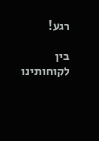רגע!

בין לקוחותינו